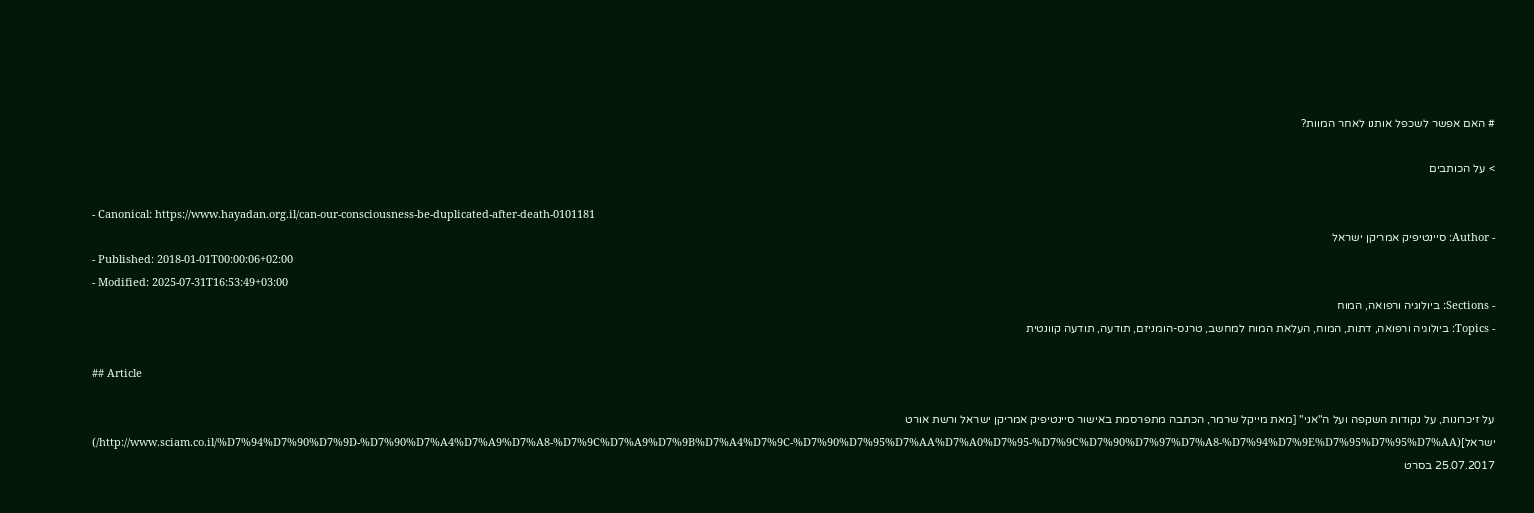# האם אפשר לשכפל אותנו לאחר המוות?

> על הכותבים

- Canonical: https://www.hayadan.org.il/can-our-consciousness-be-duplicated-after-death-0101181
- Author: סיינטיפיק אמריקן ישראל
- Published: 2018-01-01T00:00:06+02:00
- Modified: 2025-07-31T16:53:49+03:00
- Sections: ביולוגיה ורפואה, המוח
- Topics: ביולוגיה ורפואה, דתות, המוח, העלאת המוח למחשב, טרנס-הומניזם, תודעה, תודעה קוונטית

## Article

על זיכרונות, על נקודות השקפה ועל ה"אני" [מאת מייקל שרמר, הכתבה מתפרסמת באישור סיינטיפיק אמריקן ישראל ורשת אורט ישראל](http://www.sciam.co.il/%D7%94%D7%90%D7%9D-%D7%90%D7%A4%D7%A9%D7%A8-%D7%9C%D7%A9%D7%9B%D7%A4%D7%9C-%D7%90%D7%95%D7%AA%D7%A0%D7%95-%D7%9C%D7%90%D7%97%D7%A8-%D7%94%D7%9E%D7%95%D7%95%D7%AA/) 25.07.2017 בסרט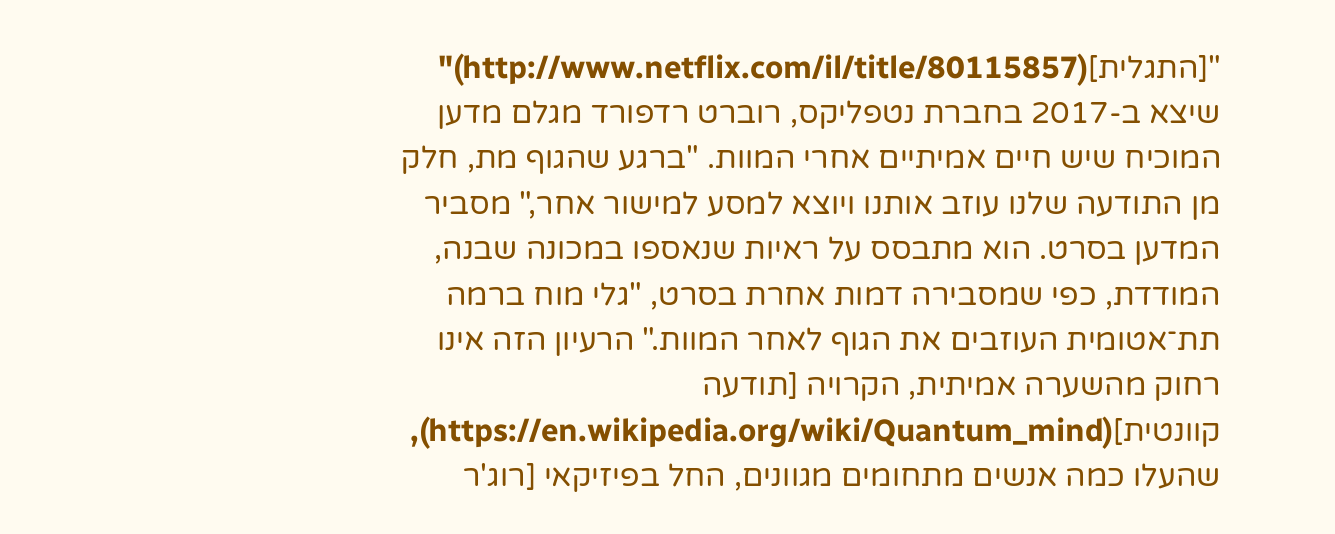"[התגלית](http://www.netflix.com/il/title/80115857)" שיצא ב-2017 בחברת נטפליקס, רוברט רדפורד מגלם מדען המוכיח שיש חיים אמיתיים אחרי המוות. "ברגע שהגוף מת, חלק מן התודעה שלנו עוזב אותנו ויוצא למסע למישור אחר," מסביר המדען בסרט. הוא מתבסס על ראיות שנאספו במכונה שבנה, המודדת, כפי שמסבירה דמות אחרת בסרט, "גלי מוח ברמה תת־אטומית העוזבים את הגוף לאחר המוות." הרעיון הזה אינו רחוק מהשערה אמיתית, הקרויה [תודעה קוונטית](https://en.wikipedia.org/wiki/Quantum_mind), שהעלו כמה אנשים מתחומים מגוונים, החל בפיזיקאי [רוג'ר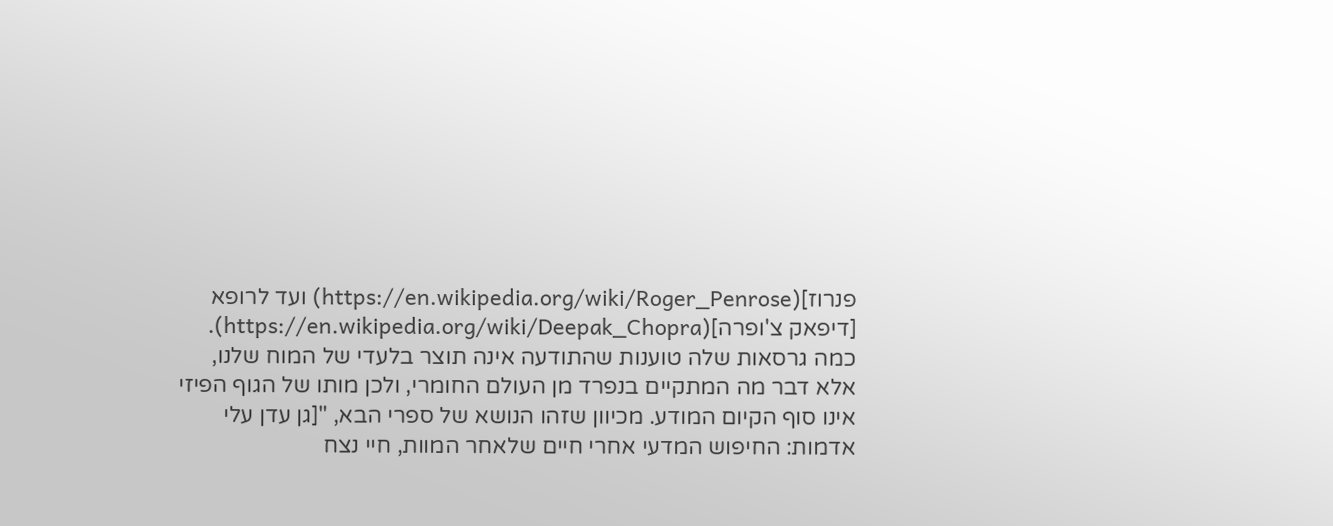פנרוז](https://en.wikipedia.org/wiki/Roger_Penrose) ועד לרופא [דיפאק צ'ופרה](https://en.wikipedia.org/wiki/Deepak_Chopra). כמה גרסאות שלה טוענות שהתודעה אינה תוצר בלעדי של המוח שלנו, אלא דבר מה המתקיים בנפרד מן העולם החומרי, ולכן מותו של הגוף הפיזי אינו סוף הקיום המודע. מכיוון שזהו הנושא של ספרי הבא, "[גן עדן עלי אדמות: החיפוש המדעי אחרי חיים שלאחר המוות, חיי נצח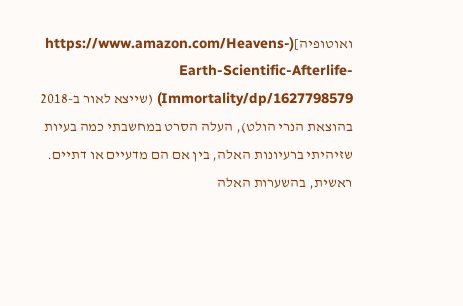ואוטופיה](https://www.amazon.com/Heavens-Earth-Scientific-Afterlife-Immortality/dp/1627798579) (שייצא לאור ב-2018 בהוצאת הנרי הולט), העלה הסרט במחשבתי כמה בעיות שזיהיתי ברעיונות האלה, בין אם הם מדעיים או דתיים. ראשית, בהשערות האלה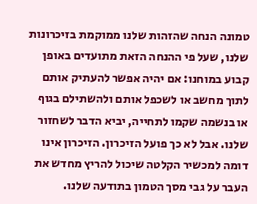טמונה הנחה שהזהות שלנו ממוקמת בזיכרונות שלנו, שעל פי ההנחה הזאת מתועדים באופן קבוע במוחנו: אם יהיה אפשר להעתיק אותם לתוך מחשב או לשכפל אותם ולהשתילם בגוף או בנשמה שקמו לתחייה, יביא הדבר לשחזור שלנו. אבל לא כך פועל הזיכרון. הזיכרון אינו דומה למכשיר הקלטה שיכול להריץ מחדש את העבר על גבי מסך הטמון בתודעה שלנו.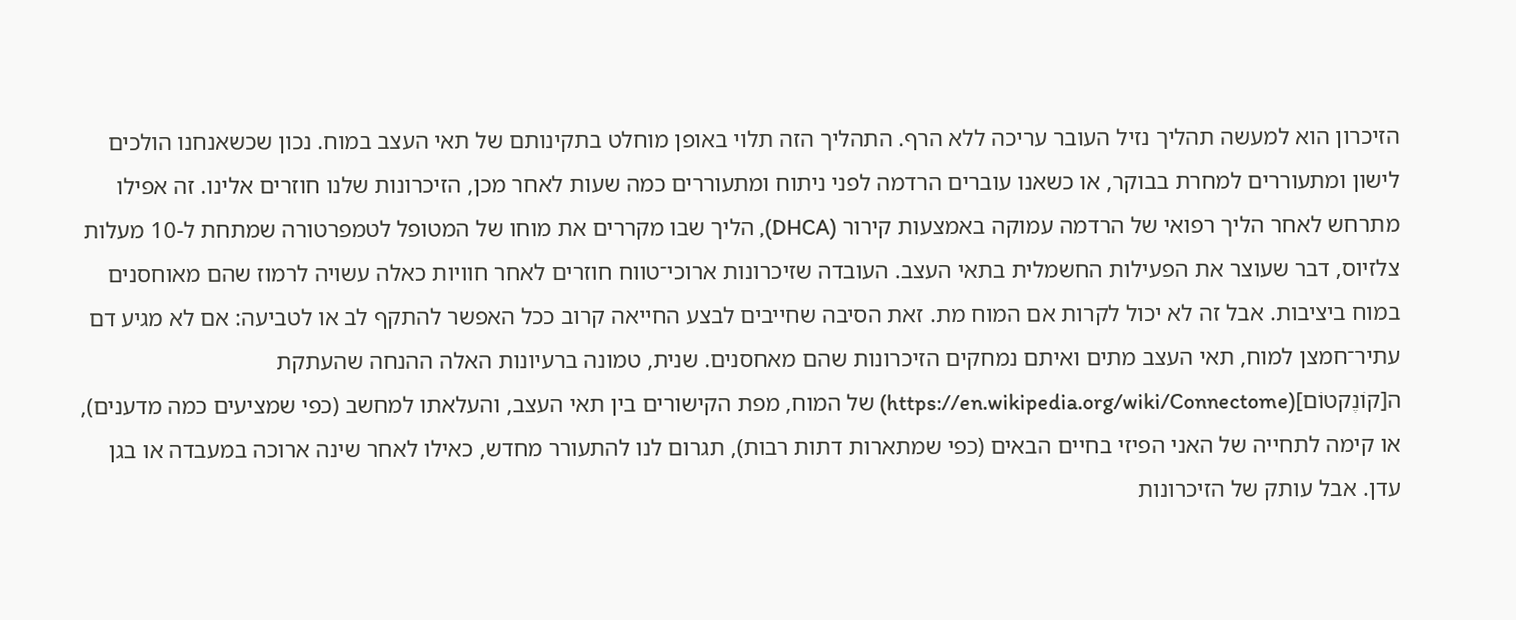הזיכרון הוא למעשה תהליך נזיל העובר עריכה ללא הרף. התהליך הזה תלוי באופן מוחלט בתקינותם של תאי העצב במוח. נכון שכשאנחנו הולכים לישון ומתעוררים למחרת בבוקר, או כשאנו עוברים הרדמה לפני ניתוח ומתעוררים כמה שעות לאחר מכן, הזיכרונות שלנו חוזרים אלינו. זה אפילו מתרחש לאחר הליך רפואי של הרדמה עמוקה באמצעות קירור (DHCA), הליך שבו מקררים את מוחו של המטופל לטמפרטורה שמתחת ל-10 מעלות צלזיוס, דבר שעוצר את הפעילות החשמלית בתאי העצב. העובדה שזיכרונות ארוכי־טווח חוזרים לאחר חוויות כאלה עשויה לרמוז שהם מאוחסנים במוח ביציבות. אבל זה לא יכול לקרות אם המוח מת. זאת הסיבה שחייבים לבצע החייאה קרוב ככל האפשר להתקף לב או לטביעה: אם לא מגיע דם עתיר־חמצן למוח, תאי העצב מתים ואיתם נמחקים הזיכרונות שהם מאחסנים. שנית, טמונה ברעיונות האלה ההנחה שהעתקת ה[קוֹנֶקטוֹם](https://en.wikipedia.org/wiki/Connectome) של המוח, מפת הקישורים בין תאי העצב, והעלאתו למחשב (כפי שמציעים כמה מדענים), או קימה לתחייה של האני הפיזי בחיים הבאים (כפי שמתארות דתות רבות), תגרום לנו להתעורר מחדש, כאילו לאחר שינה ארוכה במעבדה או בגן עדן. אבל עותק של הזיכרונות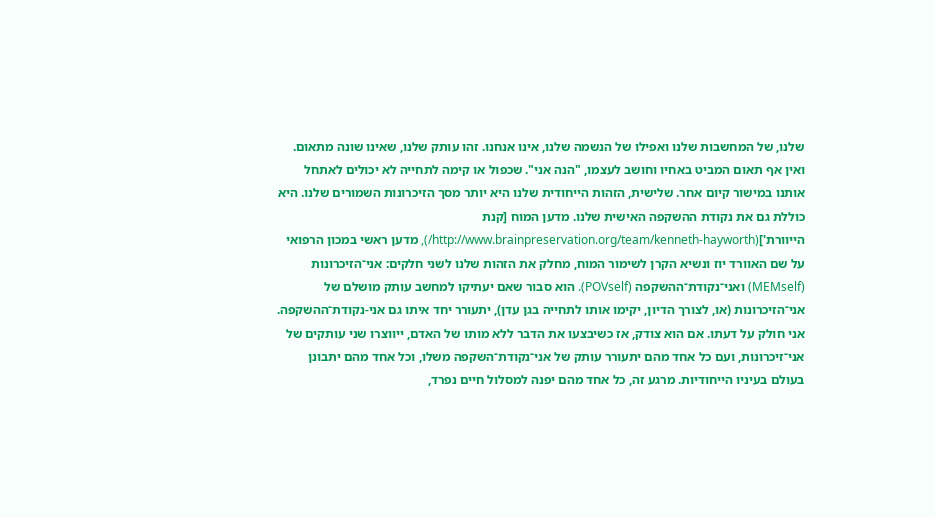שלנו, של המחשבות שלנו ואפילו של הנשמה שלנו, אינו אנחנו. זהו עותק שלנו, שאינו שונה מתאום. ואין אף תאום המביט באחיו וחושב לעצמו, "הנה אני". שכפול או קימה לתחייה לא יכולים לאתחל אותנו במישור קיום אחר. שלישית, הזהות הייחודית שלנו היא יותר מסך הזיכרונות השמורים שלנו. היא כוללת גם את נקודת ההשקפה האישית שלנו. מדען המוח [קנת הייוורת'](http://www.brainpreservation.org/team/kenneth-hayworth/), מדען ראשי במכון הרפואי על שם האוורד יוז ונשיא הקרן לשימור המוח, מחלק את הזהות שלנו לשני חלקים: אני־הזיכרונות (MEMself) ואני־נקודת־ההשקפה (POVself). הוא סבור שאם יעתיקו למחשב עותק מושלם של אני־הזיכרונות (או, לצורך הדיון, יקימו אותו לתחייה בגן עדן), יתעורר יחד איתו גם אני-נקודת־ההשקפה. אני חולק על דעתו. אם הוא צודק, אז כשיבצעו את הדבר ללא מותו של האדם, ייווצרו שני עותקים של אני־זיכרונות, ועם כל אחד מהם יתעורר עותק של אני־נקודת־השקפה משלו, וכל אחד מהם יתבונן בעולם בעיניו הייחודיות. מרגע זה, כל אחד מהם יפנה למסלול חיים נפרד,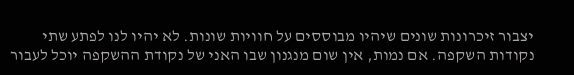יצבור זיכרונות שונים שיהיו מבוססים על חוויות שונות. לא יהיו לנו לפתע שתי נקודות השקפה. אם נמות, אין שום מנגנון שבו האני של נקודת ההשקפה יוכל לעבור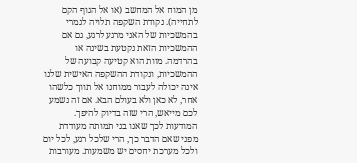מן המוח אל המחשב (או אל הגוף הקם לתחייה). נקודת השקפה תלויה לגמרי בהמשכיות של האני מרגע לרגע, גם אם ההמשכיות הזאת נקטעת בשינה או בהרדמה. מוות הוא קטיעה קבועה של ההמשכיות, ונקודת ההשקפה האישית שלנו אינה יכולה לעבור ממוחנו אל תווך כלשהו אחר, לא כאן ולא בעולם הבא. אם זה נשמע לכם מייאש, הרי שזה בדיוק להיפך. המודעות לכך שאנו בני תמותה מעודדת מפני שאם הדבר כך, הרי שלכל רגע, לכל יום ולכל מערכת יחסים יש משמעות. מעורבות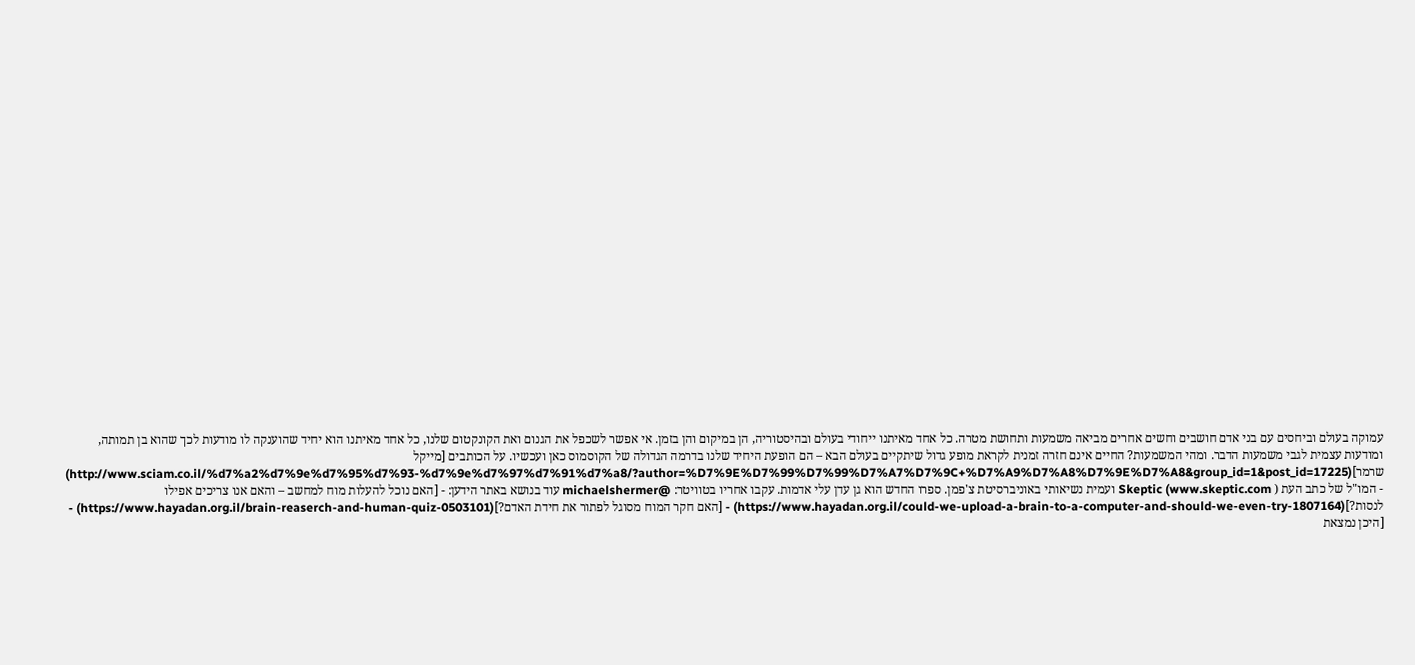עמוקה בעולם וביחסים עם בני אדם חושבים וחשים אחרים מביאה משמעות ותחושת מטרה. כל אחד מאיתנו ייחודי בעולם ובהיסטוריה, הן במיקום והן בזמן. אי אפשר לשכפל את הגנום ואת הקונקטום שלנו, כל אחד מאיתנו הוא יחיד שהוענקה לו מודעות לכך שהוא בן תמותה, ומודעות עצמית לגבי משמעות הדבר. ומהי המשמעות? החיים אינם חזרה זמנית לקראת מופע גדול שיתקיים בעולם הבא – הם הופעת היחיד שלנו בדרמה הגדולה של הקוסמוס כאן ועכשיו. על הכותבים [מייקל שרמר](http://www.sciam.co.il/%d7%a2%d7%9e%d7%95%d7%93-%d7%9e%d7%97%d7%91%d7%a8/?author=%D7%9E%D7%99%D7%99%D7%A7%D7%9C+%D7%A9%D7%A8%D7%9E%D7%A8&group_id=1&post_id=17225) - המו"ל של כתב העת ( Skeptic (www.skeptic.com ועמית נשיאותי באוניברסיטת צ'פמן. ספרו החדש הוא גן עדן עלי אדמות. עקבו אחריו בטוויטר: @michaelshermer עוד בנושא באתר הידען: - [האם נוכל להעלות מוח למחשב – והאם אנו צריכים אפילו לנסות?](https://www.hayadan.org.il/could-we-upload-a-brain-to-a-computer-and-should-we-even-try-1807164) - [האם חקר המוח מסוגל לפתור את חידת האדם?](https://www.hayadan.org.il/brain-reaserch-and-human-quiz-0503101) - [היכן נמצאת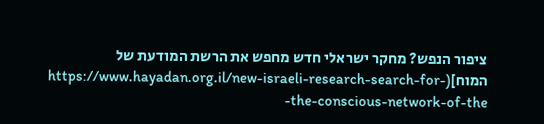ציפור הנפש? מחקר ישראלי חדש מחפש את הרשת המודעת של המוח](https://www.hayadan.org.il/new-israeli-research-search-for-the-conscious-network-of-the-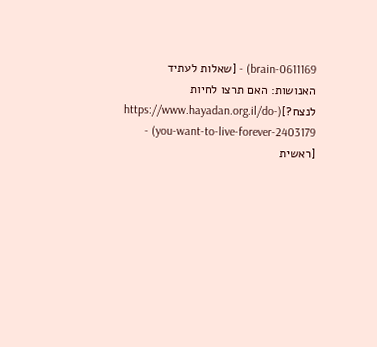brain-0611169) - [שאלות לעתיד האנושות: האם תרצו לחיות לנצח?](https://www.hayadan.org.il/do-you-want-to-live-forever-2403179) - [ראשית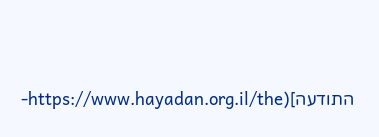התודעה](https://www.hayadan.org.il/the-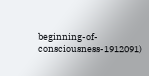beginning-of-consciousness-1912091)